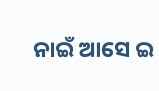ନାଇଁ ଆସେ ଇ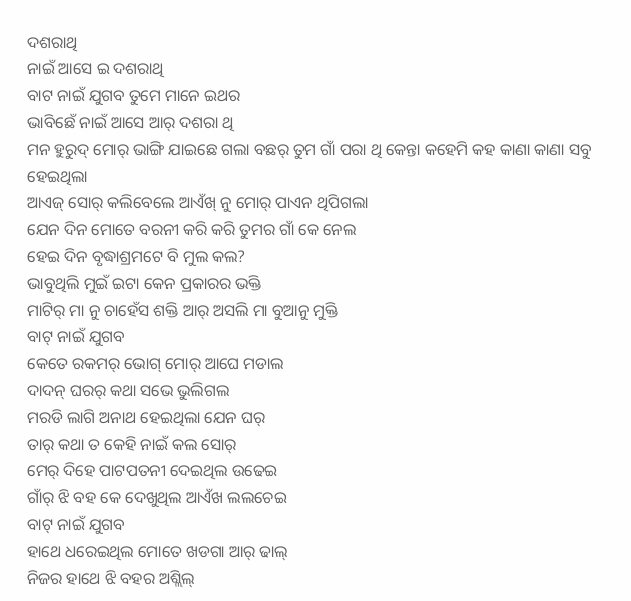ଦଶରାଥି
ନାଇଁ ଆସେ ଇ ଦଶରାଥି
ବାଟ ନାଇଁ ଯୁଗବ ତୁମେ ମାନେ ଇଥର
ଭାବିଛେଁ ନାଇଁ ଆସେ ଆର୍ ଦଶରା ଥି
ମନ ହୁରୁଦ୍ ମୋର୍ ଭାଙ୍ଗି ଯାଇଛେ ଗଲା ବଛର୍ ତୁମ ଗାଁ ପରା ଥି କେନ୍ତା କହେମି କହ କାଣା କାଣା ସବୁ ହେଇଥିଲା
ଆଏଜ୍ ସୋର୍ କଲିବେଲେ ଆଏଁଖ୍ ନୁ ମୋର୍ ପାଏନ ଥିପିଗଲା
ଯେନ ଦିନ ମୋତେ ବରନୀ କରି କରି ତୁମର ଗାଁ କେ ନେଲ
ହେଇ ଦିନ ବୃଦ୍ଧାଶ୍ରମଟେ ବି ମୁଲ କଲ?
ଭାବୁଥିଲି ମୁଇଁ ଇଟା କେନ ପ୍ରକାରର ଭକ୍ତି
ମାଟିର୍ ମା ନୁ ଚାହେଁସ ଶକ୍ତି ଆର୍ ଅସଲି ମା ବୁଆନୁ ମୁକ୍ତି
ବାଟ୍ ନାଇଁ ଯୁଗବ
କେତେ ରକମର୍ ଭୋଗ୍ ମୋର୍ ଆଘେ ମଡାଲ
ଦାଦନ୍ ଘରର୍ କଥା ସଭେ ଭୁଲିଗଲ
ମରଡି ଲାଗି ଅନାଥ ହେଇଥିଲା ଯେନ ଘର୍
ତାର୍ କଥା ତ କେହି ନାଇଁ କଲ ସୋର୍
ମେର୍ ଦିହେ ପାଟପତନୀ ଦେଇଥିଲ ଉଢେଇ
ଗାଁର୍ ଝି ବହ କେ ଦେଖୁଥିଲ ଆଏଁଖ ଲଲଚେଇ
ବାଟ୍ ନାଇଁ ଯୁଗବ
ହାଥେ ଧରେଇଥିଲ ମୋତେ ଖଡଗା ଆର୍ ଢାଲ୍
ନିଜର ହାଥେ ଝି ବହର ଅଶ୍ଲିଲ୍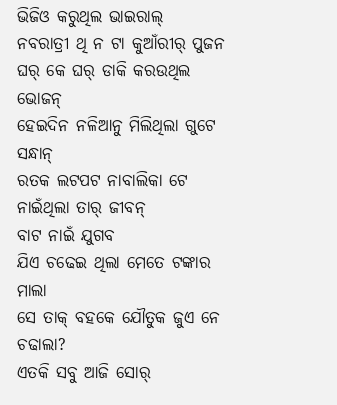ଭିଜିଓ କରୁଥିଲ ଭାଇରାଲ୍
ନବରାତ୍ରୀ ଥି ନ ଟା କୁଆଁରୀର୍ ପୁଜନ
ଘର୍ କେ ଘର୍ ଡାକି କରଉଥିଲ ଭୋଜନ୍
ହେଇଦିନ ନଳିଆନୁ ମିଲିଥିଲା ଗୁଟେ ସନ୍ଧାନ୍
ରତକ ଲଟପଟ ନାବାଲିକା ଟେ ନାଇଁଥିଲା ତାର୍ ଜୀବନ୍
ବାଟ ନାଇଁ ଯୁଗବ
ଯିଏ ଚଢେଇ ଥିଲା ମେତେ ଟଙ୍କାର ମାଲା
ସେ ତାକ୍ ବହକେ ଯୌତୁକ ଜୁଏ ନେ ଚଢାଲା?
ଏତକି ସବୁ ଆଜି ସୋର୍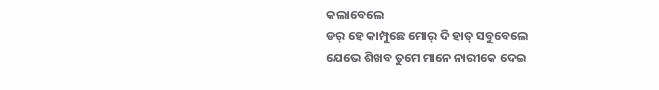କଲାବେଲେ
ଡର୍ ହେ କାମ୍ପୁଛେ ମୋର୍ ଦି ହାତ୍ ସବୁବେଲେ
ଯେଭେ ଶିଖବ ତୁମେ ମାନେ ନାରୀକେ ଦେଇ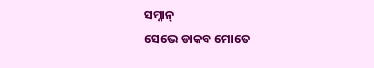ସମ୍ନାନ୍
ସେଭେ ଡାକବ ମୋତେ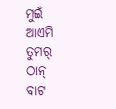ମୁଇଁ ଆଏମି ତୁମର୍ ଠାନ୍
ବାଟ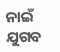ନାଇଁ ଯୁଗବ